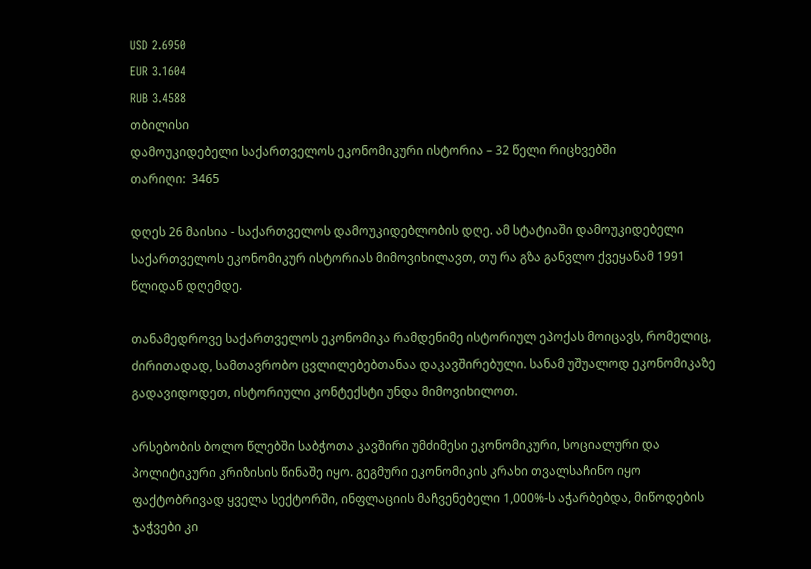USD 2.6950
EUR 3.1604
RUB 3.4588
თბილისი
დამოუკიდებელი საქართველოს ეკონომიკური ისტორია – 32 წელი რიცხვებში
თარიღი:  3465

დღეს 26 მაისია - საქართველოს დამოუკიდებლობის დღე. ამ სტატიაში დამოუკიდებელი საქართველოს ეკონომიკურ ისტორიას მიმოვიხილავთ, თუ რა გზა განვლო ქვეყანამ 1991 წლიდან დღემდე.

თანამედროვე საქართველოს ეკონომიკა რამდენიმე ისტორიულ ეპოქას მოიცავს, რომელიც, ძირითადად, სამთავრობო ცვლილებებთანაა დაკავშირებული. სანამ უშუალოდ ეკონომიკაზე გადავიდოდეთ, ისტორიული კონტექსტი უნდა მიმოვიხილოთ.

არსებობის ბოლო წლებში საბჭოთა კავშირი უმძიმესი ეკონომიკური, სოციალური და პოლიტიკური კრიზისის წინაშე იყო. გეგმური ეკონომიკის კრახი თვალსაჩინო იყო ფაქტობრივად ყველა სექტორში, ინფლაციის მაჩვენებელი 1,000%-ს აჭარბებდა, მიწოდების ჯაჭვები კი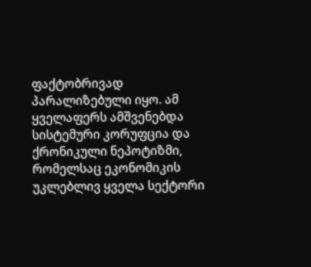ფაქტობრივად პარალიზებული იყო. ამ ყველაფერს ამშვენებდა სისტემური კორუფცია და ქრონიკული ნეპოტიზმი, რომელსაც ეკონომიკის უკლებლივ ყველა სექტორი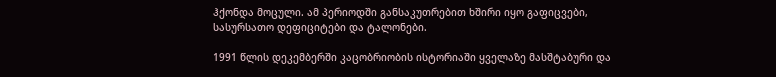ჰქონდა მოცული. ამ პერიოდში განსაკუთრებით ხშირი იყო გაფიცვები, სასურსათო დეფიციტები და ტალონები.

1991 წლის დეკემბერში კაცობრიობის ისტორიაში ყველაზე მასშტაბური და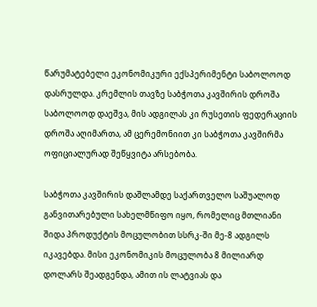წარუმატებელი ეკონომიკური ექსპერიმენტი საბოლოოდ დასრულდა. კრემლის თავზე საბჭოთა კავშირის დროშა საბოლოოდ დაეშვა, მის ადგილას კი რუსეთის ფედერაციის დროშა აღიმართა, ამ ცერემონიით კი საბჭოთა კავშირმა ოფიციალურად შეწყვიტა არსებობა.

საბჭოთა კავშირის დაშლამდე საქართველო საშუალოდ განვითარებული სახელმწიფო იყო, რომელიც მთლიანი შიდა პროდუქტის მოცულობით სსრკ-ში მე-8 ადგილს იკავებდა. მისი ეკონომიკის მოცულობა 8 მილიარდ დოლარს შეადგენდა, ამით ის ლატვიას და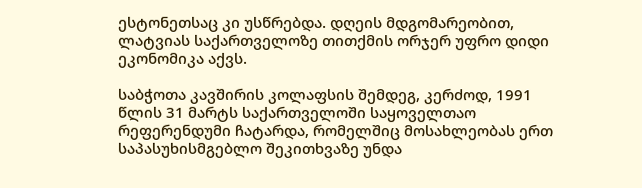ესტონეთსაც კი უსწრებდა. დღეის მდგომარეობით, ლატვიას საქართველოზე თითქმის ორჯერ უფრო დიდი ეკონომიკა აქვს.

საბჭოთა კავშირის კოლაფსის შემდეგ, კერძოდ, 1991 წლის 31 მარტს საქართველოში საყოველთაო რეფერენდუმი ჩატარდა, რომელშიც მოსახლეობას ერთ საპასუხისმგებლო შეკითხვაზე უნდა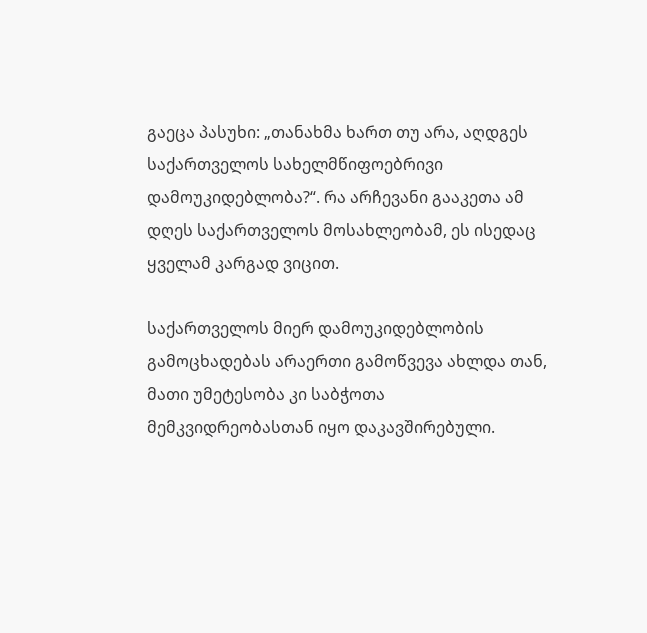გაეცა პასუხი: „თანახმა ხართ თუ არა, აღდგეს საქართველოს სახელმწიფოებრივი დამოუკიდებლობა?“. რა არჩევანი გააკეთა ამ დღეს საქართველოს მოსახლეობამ, ეს ისედაც ყველამ კარგად ვიცით.

საქართველოს მიერ დამოუკიდებლობის გამოცხადებას არაერთი გამოწვევა ახლდა თან, მათი უმეტესობა კი საბჭოთა მემკვიდრეობასთან იყო დაკავშირებული.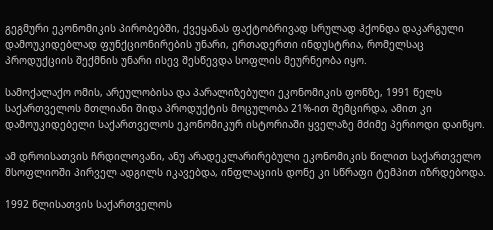გეგმური ეკონომიკის პირობებში, ქვეყანას ფაქტობრივად სრულად ჰქონდა დაკარგული დამოუკიდებლად ფუნქციონირების უნარი, ერთადერთი ინდუსტრია, რომელსაც პროდუქციის შექმნის უნარი ისევ შესწევდა სოფლის მეურნეობა იყო.

სამოქალაქო ომის, არეულობისა და პარალიზებული ეკონომიკის ფონზე, 1991 წელს საქართველოს მთლიანი შიდა პროდუქტის მოცულობა 21%-ით შემცირდა, ამით კი დამოუკიდებელი საქართველოს ეკონომიკურ ისტორიაში ყველაზე მძიმე პერიოდი დაიწყო.

ამ დროისათვის ჩრდილოვანი, ანუ არადეკლარირებული ეკონომიკის წილით საქართველო მსოფლიოში პირველ ადგილს იკავებდა, ინფლაციის დონე კი სწრაფი ტემპით იზრდებოდა.

1992 წლისათვის საქართველოს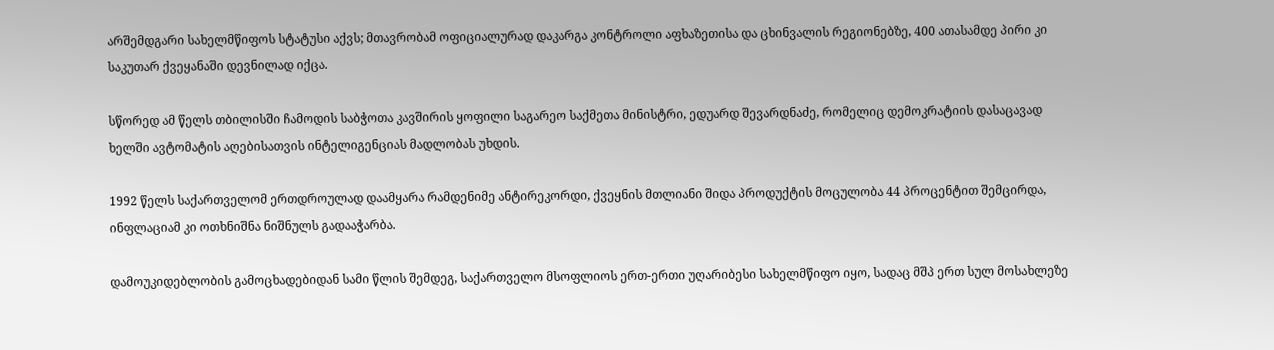არშემდგარი სახელმწიფოს სტატუსი აქვს; მთავრობამ ოფიციალურად დაკარგა კონტროლი აფხაზეთისა და ცხინვალის რეგიონებზე, 400 ათასამდე პირი კი საკუთარ ქვეყანაში დევნილად იქცა.

სწორედ ამ წელს თბილისში ჩამოდის საბჭოთა კავშირის ყოფილი საგარეო საქმეთა მინისტრი, ედუარდ შევარდნაძე, რომელიც დემოკრატიის დასაცავად ხელში ავტომატის აღებისათვის ინტელიგენციას მადლობას უხდის.

1992 წელს საქართველომ ერთდროულად დაამყარა რამდენიმე ანტირეკორდი, ქვეყნის მთლიანი შიდა პროდუქტის მოცულობა 44 პროცენტით შემცირდა, ინფლაციამ კი ოთხნიშნა ნიშნულს გადააჭარბა.

დამოუკიდებლობის გამოცხადებიდან სამი წლის შემდეგ, საქართველო მსოფლიოს ერთ-ერთი უღარიბესი სახელმწიფო იყო, სადაც მშპ ერთ სულ მოსახლეზე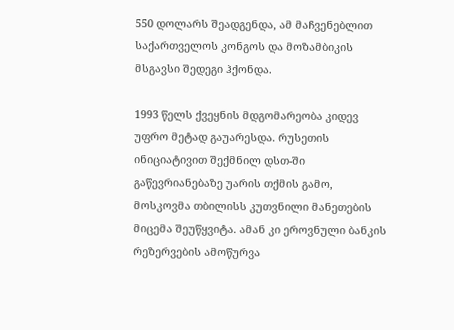550 დოლარს შეადგენდა, ამ მაჩვენებლით საქართველოს კონგოს და მოზამბიკის მსგავსი შედეგი ჰქონდა.

1993 წელს ქვეყნის მდგომარეობა კიდევ უფრო მეტად გაუარესდა. რუსეთის ინიციატივით შექმნილ დსთ-ში გაწევრიანებაზე უარის თქმის გამო, მოსკოვმა თბილისს კუთვნილი მანეთების მიცემა შეუწყვიტა. ამან კი ეროვნული ბანკის რეზერვების ამოწურვა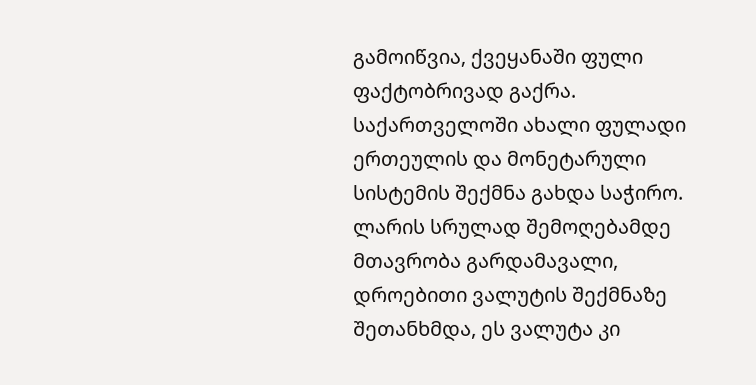გამოიწვია, ქვეყანაში ფული ფაქტობრივად გაქრა. საქართველოში ახალი ფულადი ერთეულის და მონეტარული სისტემის შექმნა გახდა საჭირო. ლარის სრულად შემოღებამდე მთავრობა გარდამავალი, დროებითი ვალუტის შექმნაზე შეთანხმდა, ეს ვალუტა კი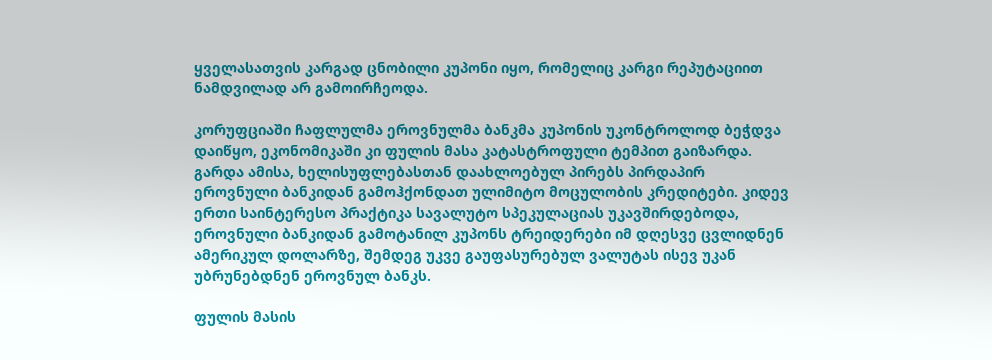ყველასათვის კარგად ცნობილი კუპონი იყო, რომელიც კარგი რეპუტაციით ნამდვილად არ გამოირჩეოდა.

კორუფციაში ჩაფლულმა ეროვნულმა ბანკმა კუპონის უკონტროლოდ ბეჭდვა დაიწყო, ეკონომიკაში კი ფულის მასა კატასტროფული ტემპით გაიზარდა. გარდა ამისა, ხელისუფლებასთან დაახლოებულ პირებს პირდაპირ ეროვნული ბანკიდან გამოჰქონდათ ულიმიტო მოცულობის კრედიტები. კიდევ ერთი საინტერესო პრაქტიკა სავალუტო სპეკულაციას უკავშირდებოდა, ეროვნული ბანკიდან გამოტანილ კუპონს ტრეიდერები იმ დღესვე ცვლიდნენ ამერიკულ დოლარზე, შემდეგ უკვე გაუფასურებულ ვალუტას ისევ უკან უბრუნებდნენ ეროვნულ ბანკს.

ფულის მასის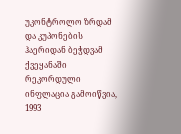უკონტროლო ზრდამ და კუპონების ჰაერიდან ბეჭდვამ ქვეყანაში რეკორდული ინფლაცია გამოიწვია, 1993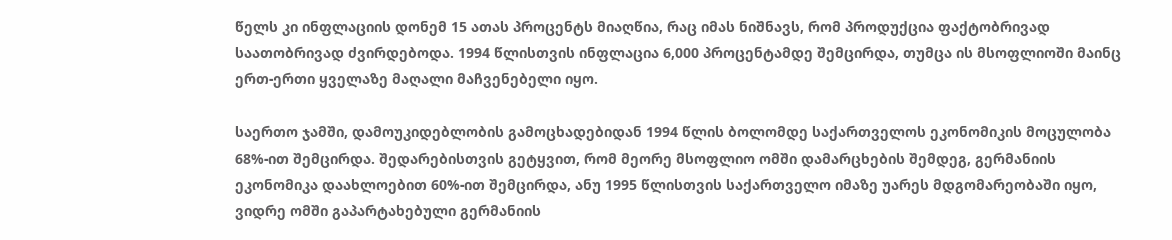წელს კი ინფლაციის დონემ 15 ათას პროცენტს მიაღწია, რაც იმას ნიშნავს, რომ პროდუქცია ფაქტობრივად საათობრივად ძვირდებოდა. 1994 წლისთვის ინფლაცია 6,000 პროცენტამდე შემცირდა, თუმცა ის მსოფლიოში მაინც ერთ-ერთი ყველაზე მაღალი მაჩვენებელი იყო.

საერთო ჯამში, დამოუკიდებლობის გამოცხადებიდან 1994 წლის ბოლომდე საქართველოს ეკონომიკის მოცულობა 68%-ით შემცირდა. შედარებისთვის გეტყვით, რომ მეორე მსოფლიო ომში დამარცხების შემდეგ, გერმანიის ეკონომიკა დაახლოებით 60%-ით შემცირდა, ანუ 1995 წლისთვის საქართველო იმაზე უარეს მდგომარეობაში იყო, ვიდრე ომში გაპარტახებული გერმანიის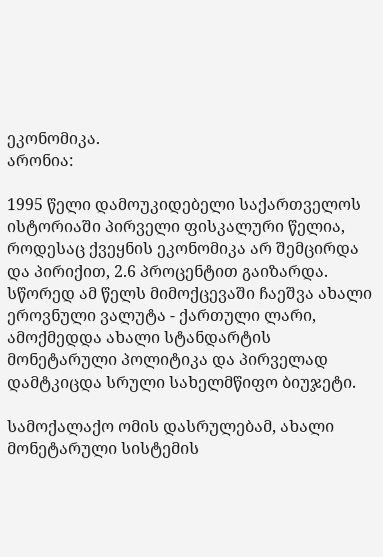ეკონომიკა.
არონია:

1995 წელი დამოუკიდებელი საქართველოს ისტორიაში პირველი ფისკალური წელია, როდესაც ქვეყნის ეკონომიკა არ შემცირდა და პირიქით, 2.6 პროცენტით გაიზარდა. სწორედ ამ წელს მიმოქცევაში ჩაეშვა ახალი ეროვნული ვალუტა - ქართული ლარი, ამოქმედდა ახალი სტანდარტის მონეტარული პოლიტიკა და პირველად დამტკიცდა სრული სახელმწიფო ბიუჯეტი.

სამოქალაქო ომის დასრულებამ, ახალი მონეტარული სისტემის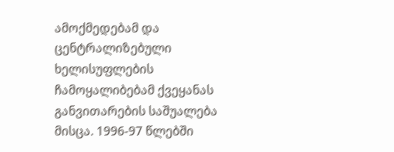ამოქმედებამ და ცენტრალიზებული ხელისუფლების ჩამოყალიბებამ ქვეყანას განვითარების საშუალება მისცა. 1996-97 წლებში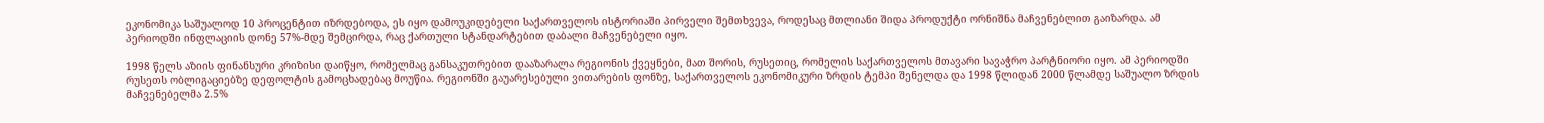ეკონომიკა საშუალოდ 10 პროცენტით იზრდებოდა, ეს იყო დამოუკიდებელი საქართველოს ისტორიაში პირველი შემთხვევა, როდესაც მთლიანი შიდა პროდუქტი ორნიშნა მაჩვენებლით გაიზარდა. ამ პერიოდში ინფლაციის დონე 57%-მდე შემცირდა, რაც ქართული სტანდარტებით დაბალი მაჩვენებელი იყო.

1998 წელს აზიის ფინანსური კრიზისი დაიწყო, რომელმაც განსაკუთრებით დააზარალა რეგიონის ქვეყნები, მათ შორის, რუსეთიც, რომელის საქართველოს მთავარი სავაჭრო პარტნიორი იყო. ამ პერიოდში რუსეთს ობლიგაციებზე დეფოლტის გამოცხადებაც მოუწია. რეგიონში გაუარესებული ვითარების ფონზე, საქართველოს ეკონომიკური ზრდის ტემპი შენელდა და 1998 წლიდან 2000 წლამდე საშუალო ზრდის მაჩვენებელმა 2.5%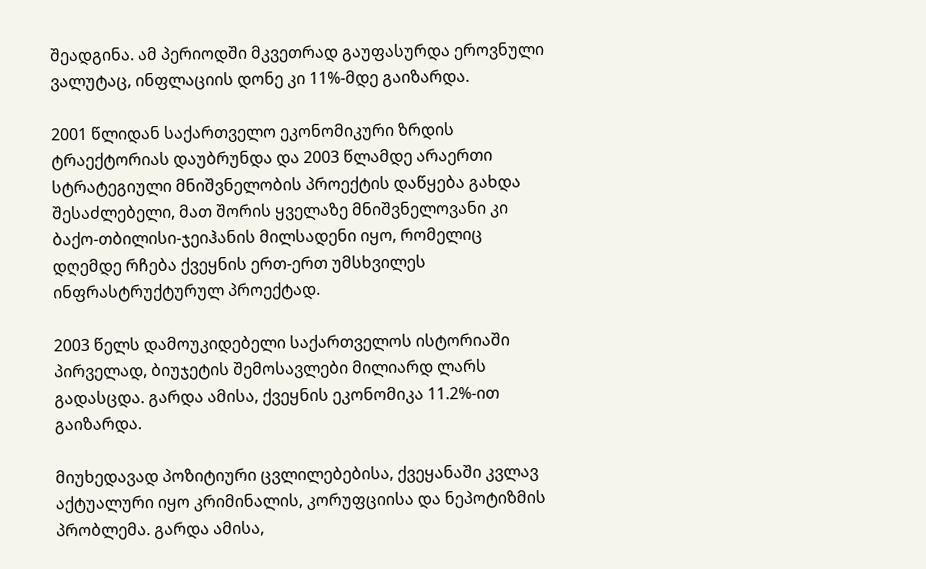შეადგინა. ამ პერიოდში მკვეთრად გაუფასურდა ეროვნული ვალუტაც, ინფლაციის დონე კი 11%-მდე გაიზარდა.

2001 წლიდან საქართველო ეკონომიკური ზრდის ტრაექტორიას დაუბრუნდა და 2003 წლამდე არაერთი სტრატეგიული მნიშვნელობის პროექტის დაწყება გახდა შესაძლებელი, მათ შორის ყველაზე მნიშვნელოვანი კი ბაქო-თბილისი-ჯეიჰანის მილსადენი იყო, რომელიც დღემდე რჩება ქვეყნის ერთ-ერთ უმსხვილეს ინფრასტრუქტურულ პროექტად.

2003 წელს დამოუკიდებელი საქართველოს ისტორიაში პირველად, ბიუჯეტის შემოსავლები მილიარდ ლარს გადასცდა. გარდა ამისა, ქვეყნის ეკონომიკა 11.2%-ით გაიზარდა.

მიუხედავად პოზიტიური ცვლილებებისა, ქვეყანაში კვლავ აქტუალური იყო კრიმინალის, კორუფციისა და ნეპოტიზმის პრობლემა. გარდა ამისა,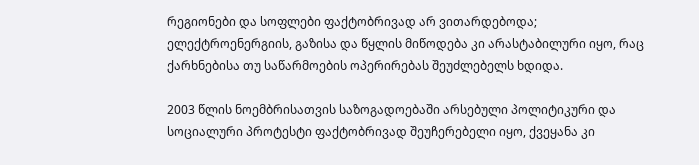რეგიონები და სოფლები ფაქტობრივად არ ვითარდებოდა; ელექტროენერგიის, გაზისა და წყლის მიწოდება კი არასტაბილური იყო, რაც ქარხნებისა თუ საწარმოების ოპერირებას შეუძლებელს ხდიდა.

2003 წლის ნოემბრისათვის საზოგადოებაში არსებული პოლიტიკური და სოციალური პროტესტი ფაქტობრივად შეუჩერებელი იყო, ქვეყანა კი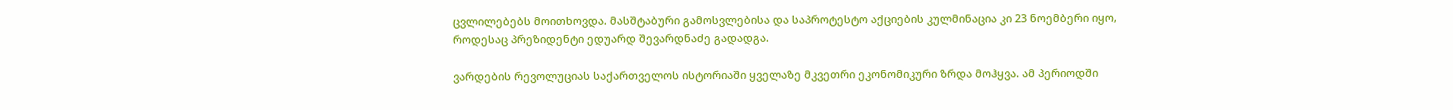ცვლილებებს მოითხოვდა. მასშტაბური გამოსვლებისა და საპროტესტო აქციების კულმინაცია კი 23 ნოემბერი იყო, როდესაც პრეზიდენტი ედუარდ შევარდნაძე გადადგა.

ვარდების რევოლუციას საქართველოს ისტორიაში ყველაზე მკვეთრი ეკონომიკური ზრდა მოჰყვა. ამ პერიოდში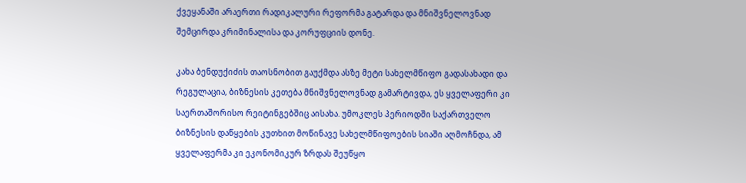ქვეყანაში არაერთი რადიკალური რეფორმა გატარდა და მნიშვნელოვნად შემცირდა კრიმინალისა და კორუფციის დონე.

კახა ბენდუქიძის თაოსნობით გაუქმდა ასზე მეტი სახელმწიფო გადასახადი და რეგულაცია, ბიზნესის კეთება მნიშვნელოვნად გამარტივდა, ეს ყველაფერი კი საერთაშორისო რეიტინგებშიც აისახა. უმოკლეს პერიოდში საქართველო ბიზნესის დაწყების კუთხით მოწინავე სახელმწიფოების სიაში აღმოჩნდა, ამ ყველაფერმა კი ეკონომიკურ ზრდას შეუწყო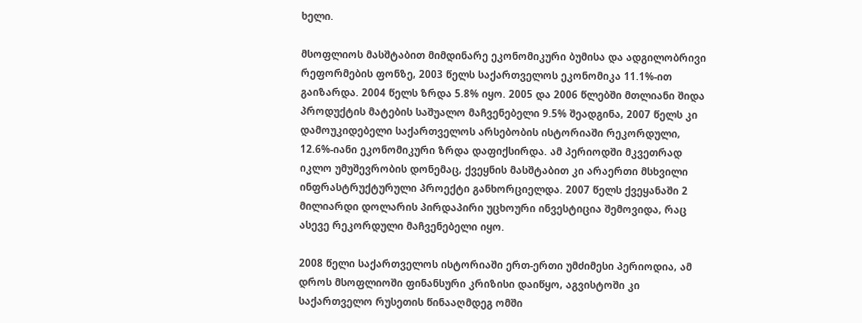ხელი.

მსოფლიოს მასშტაბით მიმდინარე ეკონომიკური ბუმისა და ადგილობრივი რეფორმების ფონზე, 2003 წელს საქართველოს ეკონომიკა 11.1%-ით გაიზარდა. 2004 წელს ზრდა 5.8% იყო. 2005 და 2006 წლებში მთლიანი შიდა პროდუქტის მატების საშუალო მაჩვენებელი 9.5% შეადგინა, 2007 წელს კი დამოუკიდებელი საქართველოს არსებობის ისტორიაში რეკორდული, 12.6%-იანი ეკონომიკური ზრდა დაფიქსირდა. ამ პერიოდში მკვეთრად იკლო უმუშევრობის დონემაც, ქვეყნის მასშტაბით კი არაერთი მსხვილი ინფრასტრუქტურული პროექტი განხორციელდა. 2007 წელს ქვეყანაში 2 მილიარდი დოლარის პირდაპირი უცხოური ინვესტიცია შემოვიდა, რაც ასევე რეკორდული მაჩვენებელი იყო.

2008 წელი საქართველოს ისტორიაში ერთ-ერთი უმძიმესი პერიოდია, ამ დროს მსოფლიოში ფინანსური კრიზისი დაიწყო, აგვისტოში კი საქართველო რუსეთის წინააღმდეგ ომში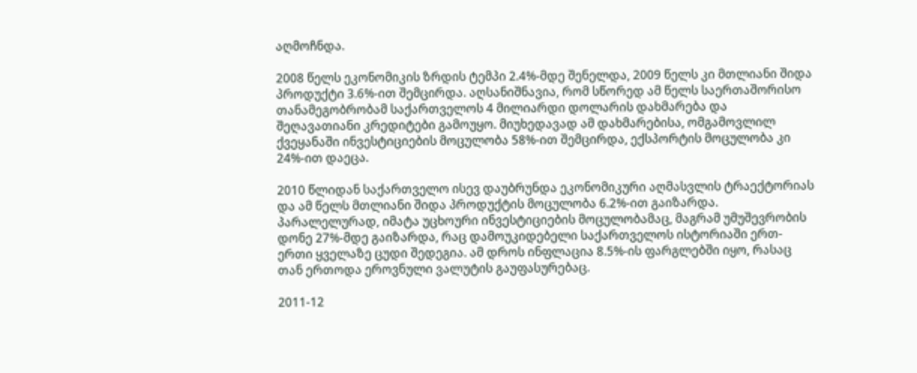აღმოჩნდა.

2008 წელს ეკონომიკის ზრდის ტემპი 2.4%-მდე შენელდა, 2009 წელს კი მთლიანი შიდა პროდუქტი 3.6%-ით შემცირდა. აღსანიშნავია, რომ სწორედ ამ წელს საერთაშორისო თანამეგობრობამ საქართველოს 4 მილიარდი დოლარის დახმარება და შეღავათიანი კრედიტები გამოუყო. მიუხედავად ამ დახმარებისა, ომგამოვლილ ქვეყანაში ინვესტიციების მოცულობა 58%-ით შემცირდა, ექსპორტის მოცულობა კი 24%-ით დაეცა.

2010 წლიდან საქართველო ისევ დაუბრუნდა ეკონომიკური აღმასვლის ტრაექტორიას და ამ წელს მთლიანი შიდა პროდუქტის მოცულობა 6.2%-ით გაიზარდა. პარალელურად, იმატა უცხოური ინვესტიციების მოცულობამაც, მაგრამ უმუშევრობის დონე 27%-მდე გაიზარდა, რაც დამოუკიდებელი საქართველოს ისტორიაში ერთ-ერთი ყველაზე ცუდი შედეგია. ამ დროს ინფლაცია 8.5%-ის ფარგლებში იყო, რასაც თან ერთოდა ეროვნული ვალუტის გაუფასურებაც.

2011-12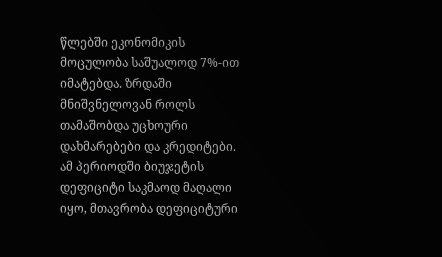წლებში ეკონომიკის მოცულობა საშუალოდ 7%-ით იმატებდა. ზრდაში მნიშვნელოვან როლს თამაშობდა უცხოური დახმარებები და კრედიტები. ამ პერიოდში ბიუჯეტის დეფიციტი საკმაოდ მაღალი იყო, მთავრობა დეფიციტური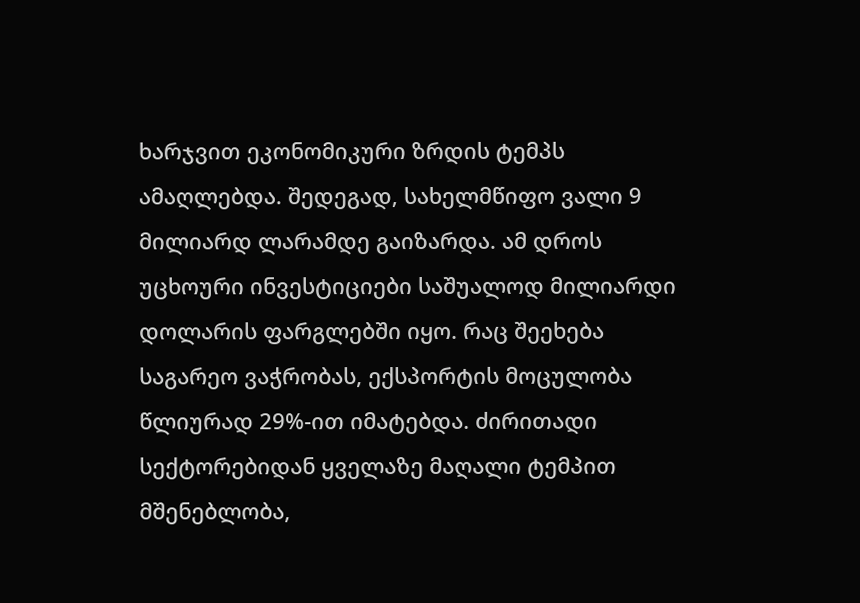ხარჯვით ეკონომიკური ზრდის ტემპს ამაღლებდა. შედეგად, სახელმწიფო ვალი 9 მილიარდ ლარამდე გაიზარდა. ამ დროს უცხოური ინვესტიციები საშუალოდ მილიარდი დოლარის ფარგლებში იყო. რაც შეეხება საგარეო ვაჭრობას, ექსპორტის მოცულობა წლიურად 29%-ით იმატებდა. ძირითადი სექტორებიდან ყველაზე მაღალი ტემპით მშენებლობა,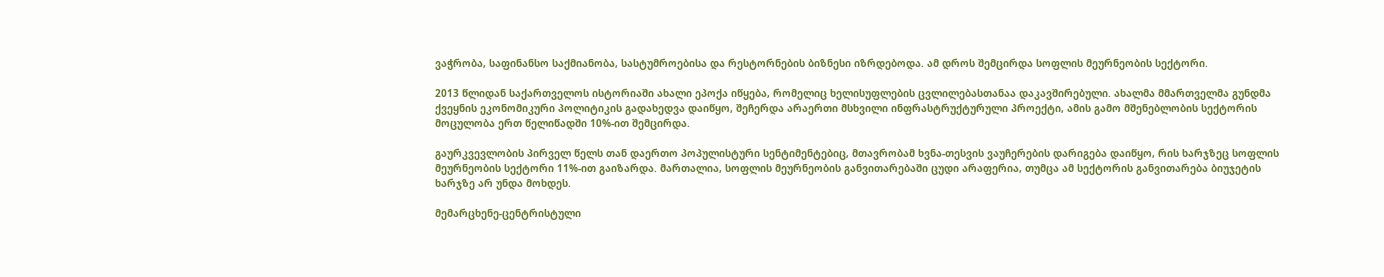ვაჭრობა, საფინანსო საქმიანობა, სასტუმროებისა და რესტორნების ბიზნესი იზრდებოდა. ამ დროს შემცირდა სოფლის მეურნეობის სექტორი.

2013 წლიდან საქართველოს ისტორიაში ახალი ეპოქა იწყება, რომელიც ხელისუფლების ცვლილებასთანაა დაკავშირებული. ახალმა მმართველმა გუნდმა ქვეყნის ეკონომიკური პოლიტიკის გადახედვა დაიწყო, შეჩერდა არაერთი მსხვილი ინფრასტრუქტურული პროექტი, ამის გამო მშენებლობის სექტორის მოცულობა ერთ წელიწადში 10%-ით შემცირდა.

გაურკვევლობის პირველ წელს თან დაერთო პოპულისტური სენტიმენტებიც, მთავრობამ ხვნა-თესვის ვაუჩერების დარიგება დაიწყო, რის ხარჯზეც სოფლის მეურნეობის სექტორი 11%-ით გაიზარდა. მართალია, სოფლის მეურნეობის განვითარებაში ცუდი არაფერია, თუმცა ამ სექტორის განვითარება ბიუჯეტის ხარჯზე არ უნდა მოხდეს.

მემარცხენე-ცენტრისტული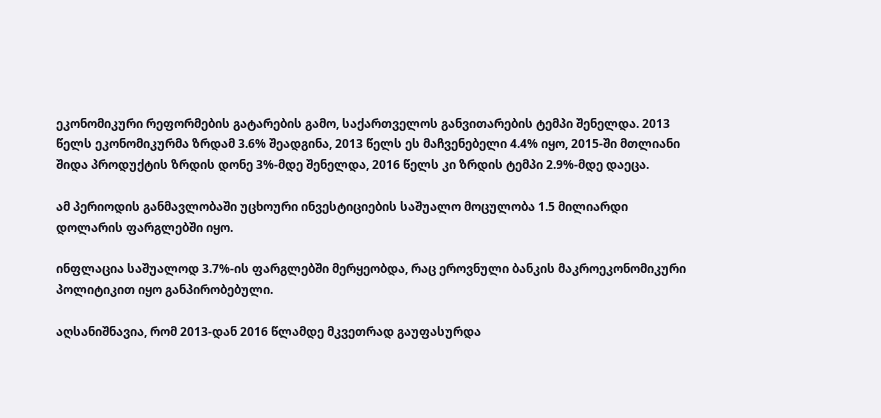ეკონომიკური რეფორმების გატარების გამო, საქართველოს განვითარების ტემპი შენელდა. 2013 წელს ეკონომიკურმა ზრდამ 3.6% შეადგინა, 2013 წელს ეს მაჩვენებელი 4.4% იყო, 2015-ში მთლიანი შიდა პროდუქტის ზრდის დონე 3%-მდე შენელდა, 2016 წელს კი ზრდის ტემპი 2.9%-მდე დაეცა.

ამ პერიოდის განმავლობაში უცხოური ინვესტიციების საშუალო მოცულობა 1.5 მილიარდი დოლარის ფარგლებში იყო.

ინფლაცია საშუალოდ 3.7%-ის ფარგლებში მერყეობდა, რაც ეროვნული ბანკის მაკროეკონომიკური პოლიტიკით იყო განპირობებული.

აღსანიშნავია, რომ 2013-დან 2016 წლამდე მკვეთრად გაუფასურდა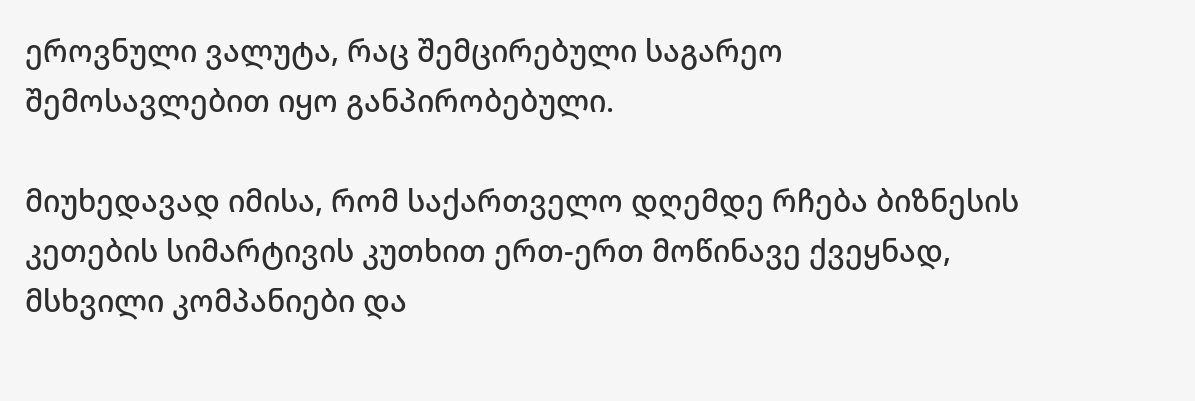ეროვნული ვალუტა, რაც შემცირებული საგარეო შემოსავლებით იყო განპირობებული.

მიუხედავად იმისა, რომ საქართველო დღემდე რჩება ბიზნესის კეთების სიმარტივის კუთხით ერთ-ერთ მოწინავე ქვეყნად, მსხვილი კომპანიები და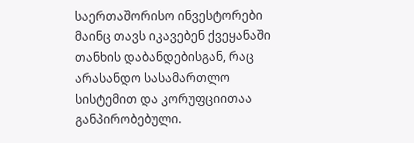საერთაშორისო ინვესტორები მაინც თავს იკავებენ ქვეყანაში თანხის დაბანდებისგან, რაც არასანდო სასამართლო სისტემით და კორუფციითაა განპირობებული.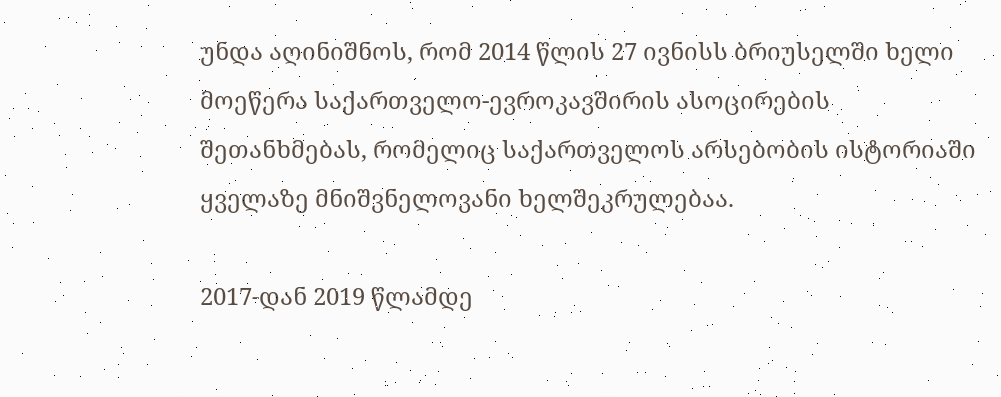უნდა აღინიშნოს, რომ 2014 წლის 27 ივნისს ბრიუსელში ხელი მოეწერა საქართველო-ევროკავშირის ასოცირების შეთანხმებას, რომელიც საქართველოს არსებობის ისტორიაში ყველაზე მნიშვნელოვანი ხელშეკრულებაა.

2017-დან 2019 წლამდე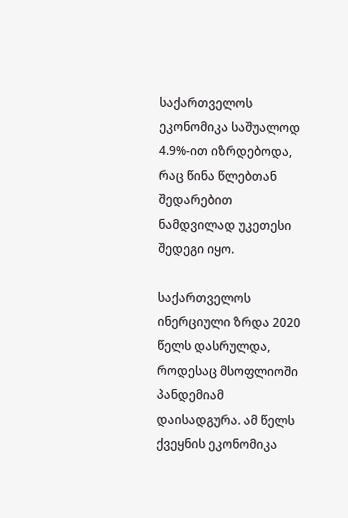საქართველოს ეკონომიკა საშუალოდ 4.9%-ით იზრდებოდა, რაც წინა წლებთან შედარებით ნამდვილად უკეთესი შედეგი იყო.

საქართველოს ინერციული ზრდა 2020 წელს დასრულდა, როდესაც მსოფლიოში პანდემიამ დაისადგურა. ამ წელს ქვეყნის ეკონომიკა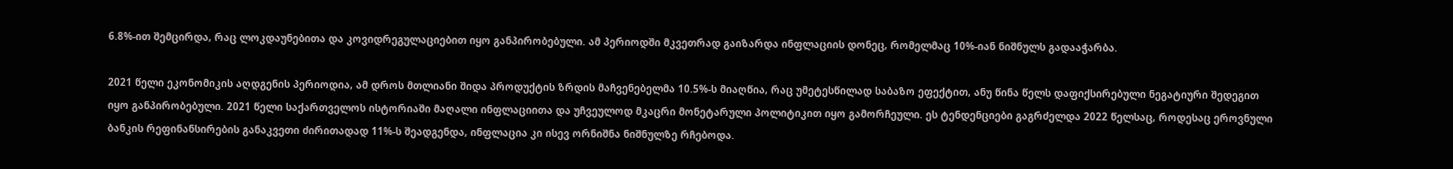6.8%-ით შემცირდა, რაც ლოკდაუნებითა და კოვიდრეგულაციებით იყო განპირობებული. ამ პერიოდში მკვეთრად გაიზარდა ინფლაციის დონეც, რომელმაც 10%-იან ნიშნულს გადააჭარბა.

2021 წელი ეკონომიკის აღდგენის პერიოდია, ამ დროს მთლიანი შიდა პროდუქტის ზრდის მაჩვენებელმა 10.5%-ს მიაღწია, რაც უმეტესწილად საბაზო ეფექტით, ანუ წინა წელს დაფიქსირებული ნეგატიური შედეგით იყო განპირობებული. 2021 წელი საქართველოს ისტორიაში მაღალი ინფლაციითა და უჩვეულოდ მკაცრი მონეტარული პოლიტიკით იყო გამორჩეული. ეს ტენდენციები გაგრძელდა 2022 წელსაც, როდესაც ეროვნული ბანკის რეფინანსირების განაკვეთი ძირითადად 11%-ს შეადგენდა, ინფლაცია კი ისევ ორნიშნა ნიშნულზე რჩებოდა.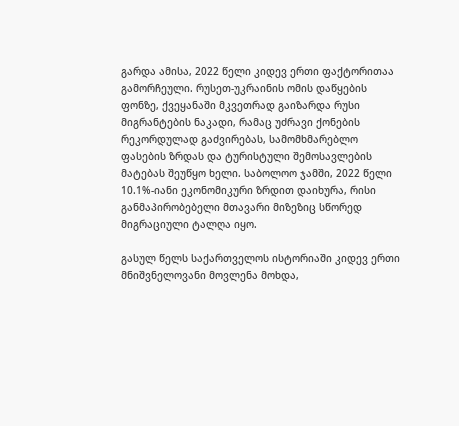გარდა ამისა, 2022 წელი კიდევ ერთი ფაქტორითაა გამორჩეული. რუსეთ-უკრაინის ომის დაწყების ფონზე, ქვეყანაში მკვეთრად გაიზარდა რუსი მიგრანტების ნაკადი, რამაც უძრავი ქონების რეკორდულად გაძვირებას, სამომხმარებლო ფასების ზრდას და ტურისტული შემოსავლების მატებას შეუწყო ხელი. საბოლოო ჯამში, 2022 წელი 10.1%-იანი ეკონომიკური ზრდით დაიხურა, რისი განმაპირობებელი მთავარი მიზეზიც სწორედ მიგრაციული ტალღა იყო.

გასულ წელს საქართველოს ისტორიაში კიდევ ერთი მნიშვნელოვანი მოვლენა მოხდა,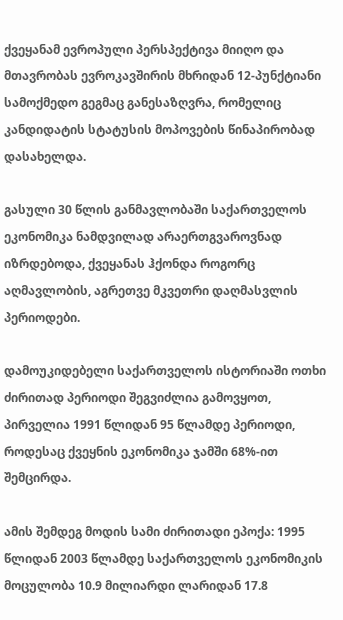ქვეყანამ ევროპული პერსპექტივა მიიღო და მთავრობას ევროკავშირის მხრიდან 12-პუნქტიანი სამოქმედო გეგმაც განესაზღვრა, რომელიც კანდიდატის სტატუსის მოპოვების წინაპირობად დასახელდა.

გასული 30 წლის განმავლობაში საქართველოს ეკონომიკა ნამდვილად არაერთგვაროვნად იზრდებოდა, ქვეყანას ჰქონდა როგორც აღმავლობის, აგრეთვე მკვეთრი დაღმასვლის პერიოდები.

დამოუკიდებელი საქართველოს ისტორიაში ოთხი ძირითად პერიოდი შეგვიძლია გამოვყოთ, პირველია 1991 წლიდან 95 წლამდე პერიოდი, როდესაც ქვეყნის ეკონომიკა ჯამში 68%-ით შემცირდა.

ამის შემდეგ მოდის სამი ძირითადი ეპოქა: 1995 წლიდან 2003 წლამდე საქართველოს ეკონომიკის მოცულობა 10.9 მილიარდი ლარიდან 17.8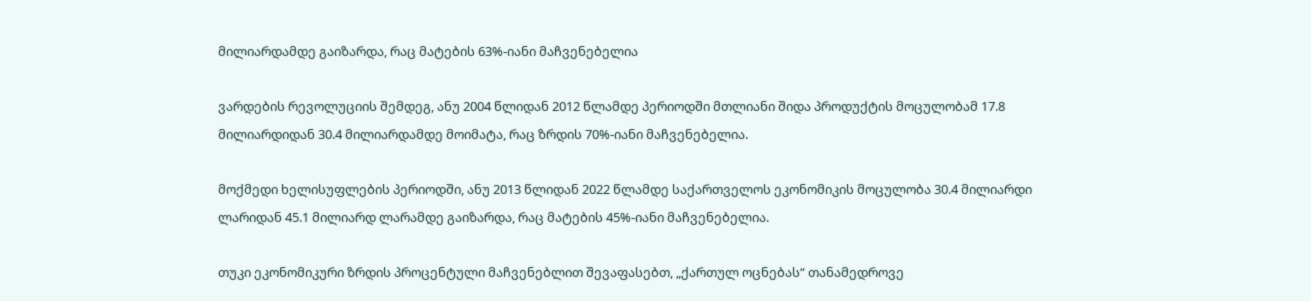მილიარდამდე გაიზარდა, რაც მატების 63%-იანი მაჩვენებელია

ვარდების რევოლუციის შემდეგ, ანუ 2004 წლიდან 2012 წლამდე პერიოდში მთლიანი შიდა პროდუქტის მოცულობამ 17.8 მილიარდიდან 30.4 მილიარდამდე მოიმატა, რაც ზრდის 70%-იანი მაჩვენებელია.

მოქმედი ხელისუფლების პერიოდში, ანუ 2013 წლიდან 2022 წლამდე საქართველოს ეკონომიკის მოცულობა 30.4 მილიარდი ლარიდან 45.1 მილიარდ ლარამდე გაიზარდა, რაც მატების 45%-იანი მაჩვენებელია.

თუკი ეკონომიკური ზრდის პროცენტული მაჩვენებლით შევაფასებთ, „ქართულ ოცნებას“ თანამედროვე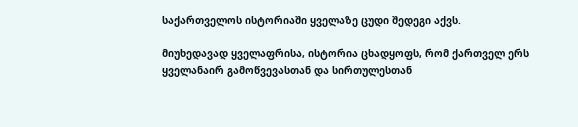საქართველოს ისტორიაში ყველაზე ცუდი შედეგი აქვს.

მიუხედავად ყველაფრისა, ისტორია ცხადყოფს, რომ ქართველ ერს ყველანაირ გამოწვევასთან და სირთულესთან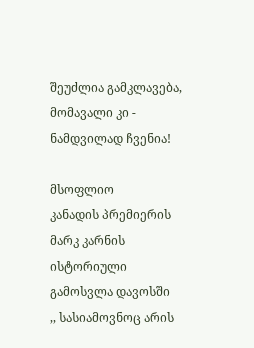შეუძლია გამკლავება, მომავალი კი - ნამდვილად ჩვენია!

მსოფლიო
კანადის პრემიერის მარკ კარნის ისტორიული გამოსვლა დავოსში
,, სასიამოვნოც არის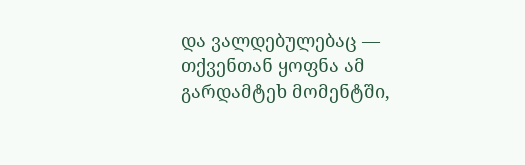და ვალდებულებაც — თქვენთან ყოფნა ამ გარდამტეხ მომენტში,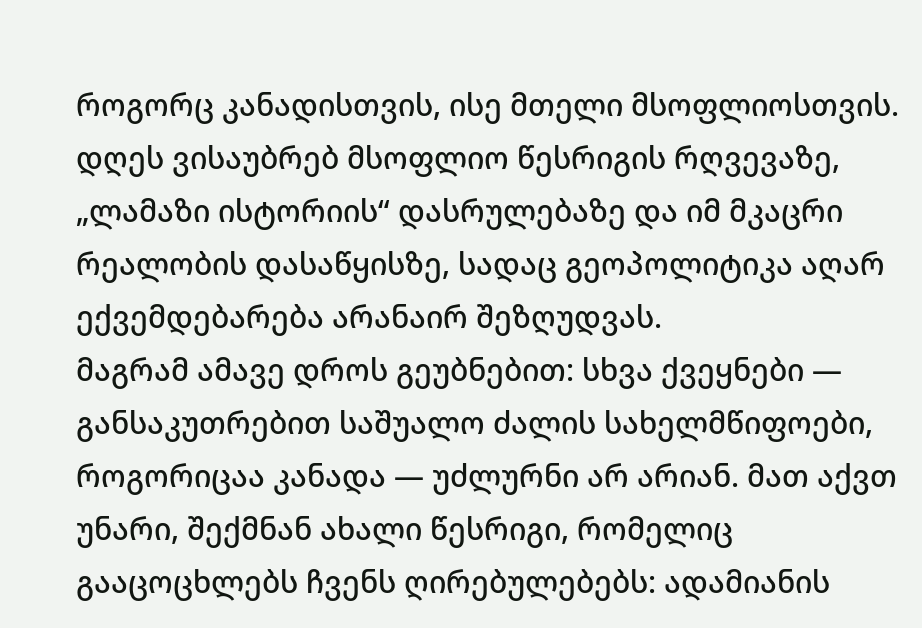როგორც კანადისთვის, ისე მთელი მსოფლიოსთვის.
დღეს ვისაუბრებ მსოფლიო წესრიგის რღვევაზე, „ლამაზი ისტორიის“ დასრულებაზე და იმ მკაცრი რეალობის დასაწყისზე, სადაც გეოპოლიტიკა აღარ ექვემდებარება არანაირ შეზღუდვას.
მაგრამ ამავე დროს გეუბნებით: სხვა ქვეყნები — განსაკუთრებით საშუალო ძალის სახელმწიფოები, როგორიცაა კანადა — უძლურნი არ არიან. მათ აქვთ უნარი, შექმნან ახალი წესრიგი, რომელიც გააცოცხლებს ჩვენს ღირებულებებს: ადამიანის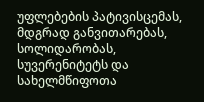უფლებების პატივისცემას, მდგრად განვითარებას, სოლიდარობას, სუვერენიტეტს და სახელმწიფოთა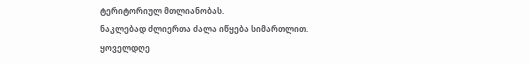ტერიტორიულ მთლიანობას.
ნაკლებად ძლიერთა ძალა იწყება სიმართლით.
ყოველდღე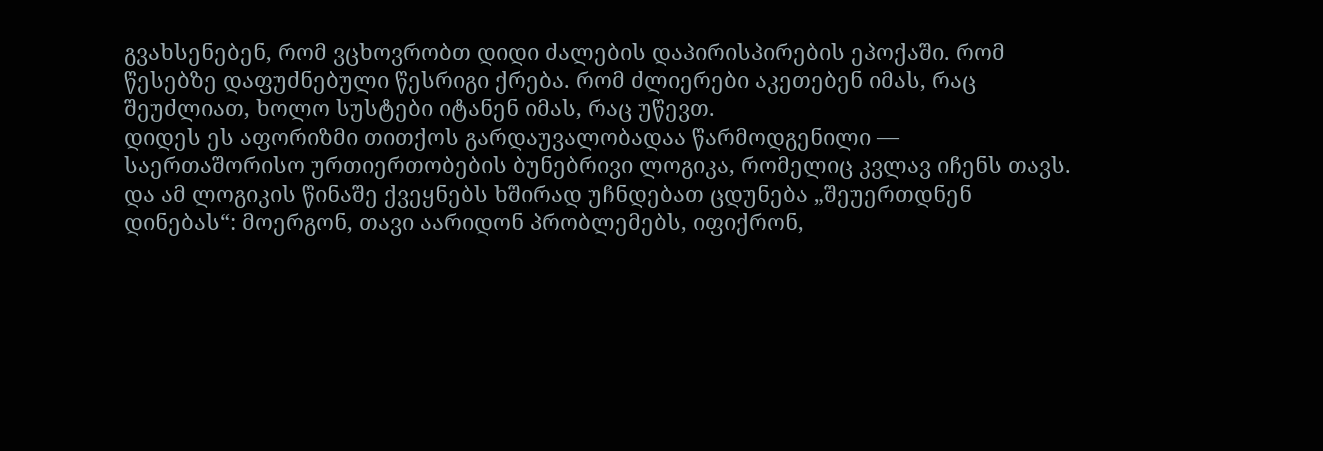გვახსენებენ, რომ ვცხოვრობთ დიდი ძალების დაპირისპირების ეპოქაში. რომ წესებზე დაფუძნებული წესრიგი ქრება. რომ ძლიერები აკეთებენ იმას, რაც შეუძლიათ, ხოლო სუსტები იტანენ იმას, რაც უწევთ.
დიდეს ეს აფორიზმი თითქოს გარდაუვალობადაა წარმოდგენილი — საერთაშორისო ურთიერთობების ბუნებრივი ლოგიკა, რომელიც კვლავ იჩენს თავს. და ამ ლოგიკის წინაშე ქვეყნებს ხშირად უჩნდებათ ცდუნება „შეუერთდნენ დინებას“: მოერგონ, თავი აარიდონ პრობლემებს, იფიქრონ,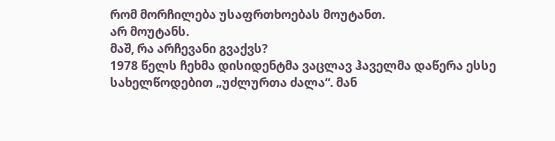რომ მორჩილება უსაფრთხოებას მოუტანთ.
არ მოუტანს.
მაშ, რა არჩევანი გვაქვს?
1978 წელს ჩეხმა დისიდენტმა ვაცლავ ჰაველმა დაწერა ესსე სახელწოდებით „უძლურთა ძალა“. მან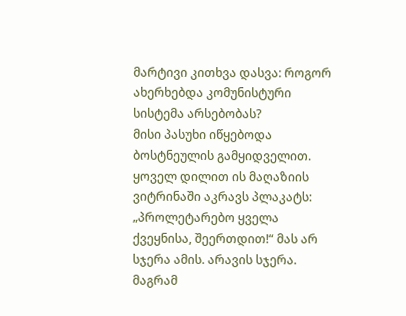მარტივი კითხვა დასვა: როგორ ახერხებდა კომუნისტური სისტემა არსებობას?
მისი პასუხი იწყებოდა ბოსტნეულის გამყიდველით. ყოველ დილით ის მაღაზიის ვიტრინაში აკრავს პლაკატს: „პროლეტარებო ყველა ქვეყნისა, შეერთდით!“ მას არ სჯერა ამის. არავის სჯერა. მაგრამ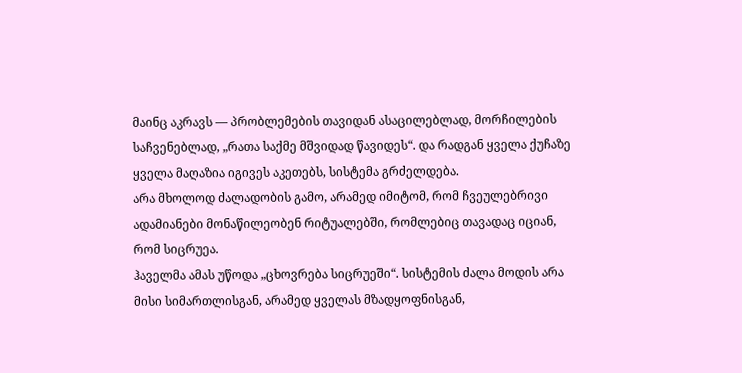მაინც აკრავს — პრობლემების თავიდან ასაცილებლად, მორჩილების საჩვენებლად, „რათა საქმე მშვიდად წავიდეს“. და რადგან ყველა ქუჩაზე ყველა მაღაზია იგივეს აკეთებს, სისტემა გრძელდება.
არა მხოლოდ ძალადობის გამო, არამედ იმიტომ, რომ ჩვეულებრივი ადამიანები მონაწილეობენ რიტუალებში, რომლებიც თავადაც იციან, რომ სიცრუეა.
ჰაველმა ამას უწოდა „ცხოვრება სიცრუეში“. სისტემის ძალა მოდის არა მისი სიმართლისგან, არამედ ყველას მზადყოფნისგან,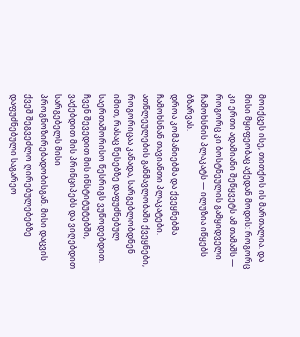მოიქცეს ისე, თითქოს ის მართალია. და მისი მყიფეობაც აქედან მოდის: როგორც კი ერთი ადამიანი შეწყვეტს ამ თამაშს — როგორც კი ბოსტნეულის გამყიდველი ჩამოხსნის პლაკატს — ილუზია იწყებს ბზარვას.
დროა კომპანიებმა და ქვეყნებმა ჩამოხსნან თავიანთი პლაკატები.
ათწლეულების განმავლობაში ქვეყნები, როგორიცაა კანადა, სარგებლობდნენ იმით, რასაც წესებზე დაფუძნებულ საერთაშორისო წესრიგს ვუწოდებდით. ჩვენ შევედით მის ინსტიტუტებში, ვაქებდით მის პრინციპებს და ვიღებდით სარგებელს მისი პროგნოზირებადობისგან. მისი დაცვის ქვეშ შეგვეძლო ღირებულებებზე დაფუძნებული საგარეო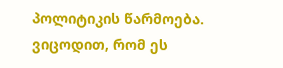პოლიტიკის წარმოება.
ვიცოდით, რომ ეს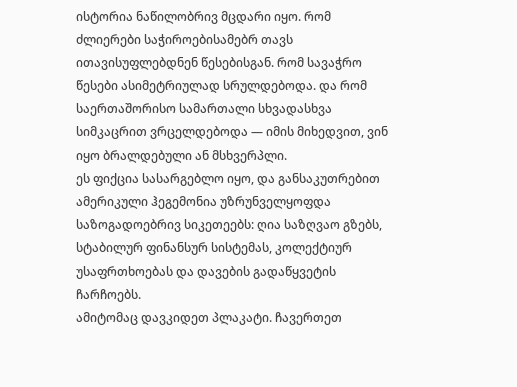ისტორია ნაწილობრივ მცდარი იყო. რომ ძლიერები საჭიროებისამებრ თავს ითავისუფლებდნენ წესებისგან. რომ სავაჭრო წესები ასიმეტრიულად სრულდებოდა. და რომ საერთაშორისო სამართალი სხვადასხვა სიმკაცრით ვრცელდებოდა — იმის მიხედვით, ვინ იყო ბრალდებული ან მსხვერპლი.
ეს ფიქცია სასარგებლო იყო, და განსაკუთრებით ამერიკული ჰეგემონია უზრუნველყოფდა საზოგადოებრივ სიკეთეებს: ღია საზღვაო გზებს, სტაბილურ ფინანსურ სისტემას, კოლექტიურ უსაფრთხოებას და დავების გადაწყვეტის ჩარჩოებს.
ამიტომაც დავკიდეთ პლაკატი. ჩავერთეთ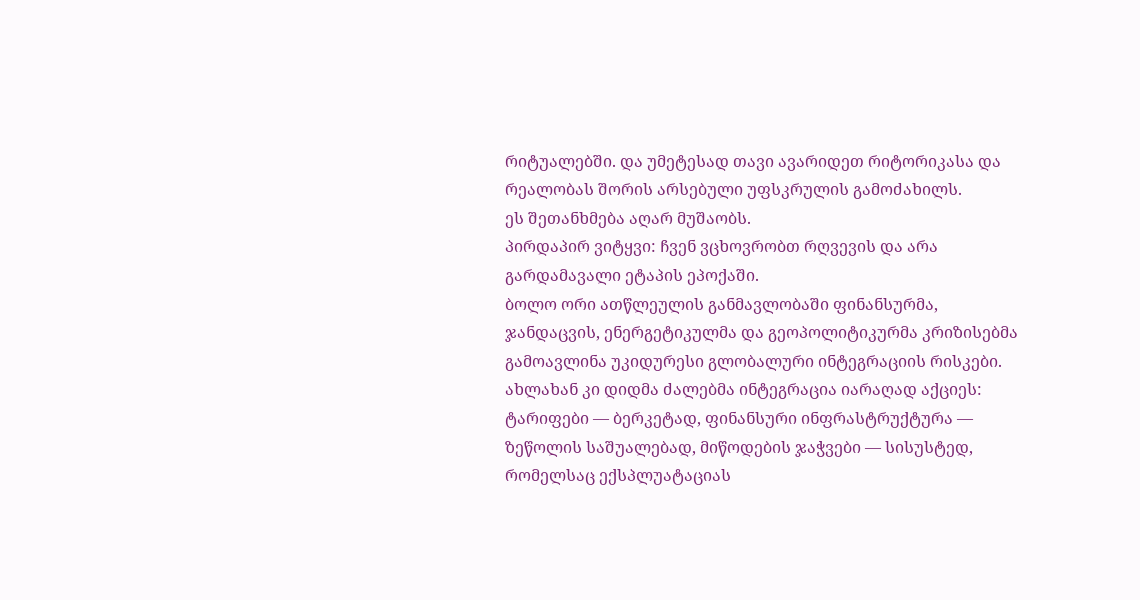რიტუალებში. და უმეტესად თავი ავარიდეთ რიტორიკასა და რეალობას შორის არსებული უფსკრულის გამოძახილს.
ეს შეთანხმება აღარ მუშაობს.
პირდაპირ ვიტყვი: ჩვენ ვცხოვრობთ რღვევის და არა გარდამავალი ეტაპის ეპოქაში.
ბოლო ორი ათწლეულის განმავლობაში ფინანსურმა, ჯანდაცვის, ენერგეტიკულმა და გეოპოლიტიკურმა კრიზისებმა გამოავლინა უკიდურესი გლობალური ინტეგრაციის რისკები.
ახლახან კი დიდმა ძალებმა ინტეგრაცია იარაღად აქციეს: ტარიფები — ბერკეტად, ფინანსური ინფრასტრუქტურა — ზეწოლის საშუალებად, მიწოდების ჯაჭვები — სისუსტედ, რომელსაც ექსპლუატაციას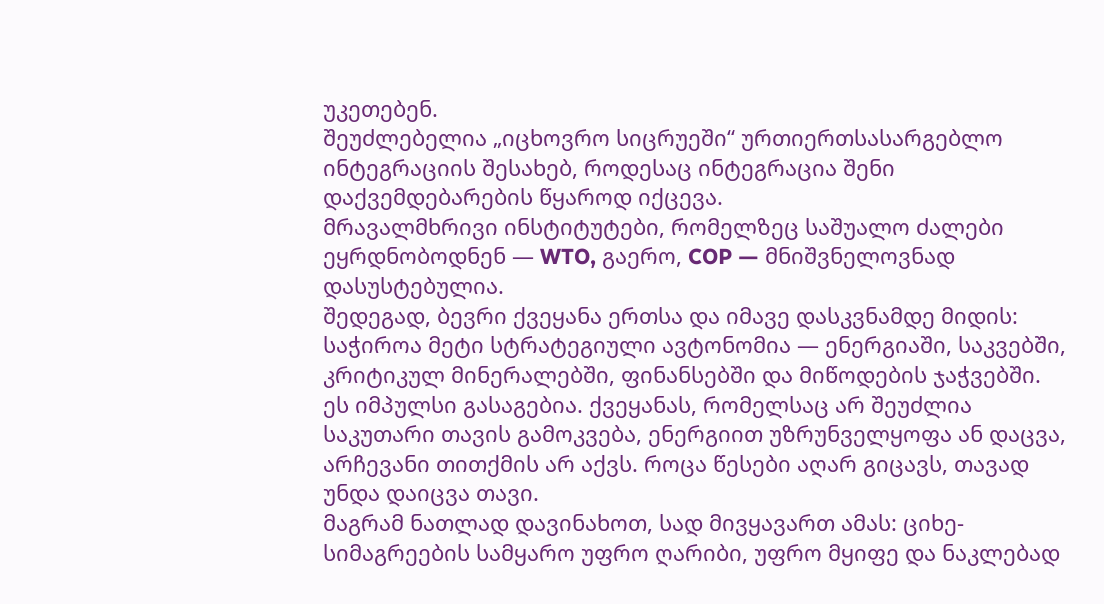უკეთებენ.
შეუძლებელია „იცხოვრო სიცრუეში“ ურთიერთსასარგებლო ინტეგრაციის შესახებ, როდესაც ინტეგრაცია შენი დაქვემდებარების წყაროდ იქცევა.
მრავალმხრივი ინსტიტუტები, რომელზეც საშუალო ძალები ეყრდნობოდნენ — WTO, გაერო, COP — მნიშვნელოვნად დასუსტებულია.
შედეგად, ბევრი ქვეყანა ერთსა და იმავე დასკვნამდე მიდის: საჭიროა მეტი სტრატეგიული ავტონომია — ენერგიაში, საკვებში, კრიტიკულ მინერალებში, ფინანსებში და მიწოდების ჯაჭვებში.
ეს იმპულსი გასაგებია. ქვეყანას, რომელსაც არ შეუძლია საკუთარი თავის გამოკვება, ენერგიით უზრუნველყოფა ან დაცვა, არჩევანი თითქმის არ აქვს. როცა წესები აღარ გიცავს, თავად უნდა დაიცვა თავი.
მაგრამ ნათლად დავინახოთ, სად მივყავართ ამას: ციხე-სიმაგრეების სამყარო უფრო ღარიბი, უფრო მყიფე და ნაკლებად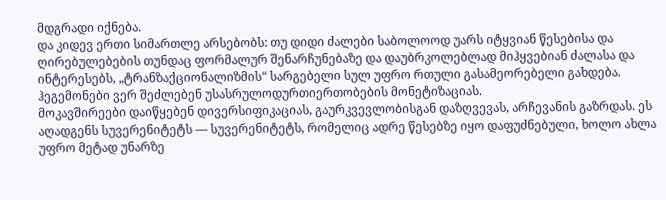მდგრადი იქნება.
და კიდევ ერთი სიმართლე არსებობს: თუ დიდი ძალები საბოლოოდ უარს იტყვიან წესებისა და ღირებულებების თუნდაც ფორმალურ შენარჩუნებაზე და დაუბრკოლებლად მიჰყვებიან ძალასა და ინტერესებს, „ტრანზაქციონალიზმის“ სარგებელი სულ უფრო რთული გასამეორებელი გახდება. ჰეგემონები ვერ შეძლებენ უსასრულოდურთიერთობების მონეტიზაციას.
მოკავშირეები დაიწყებენ დივერსიფიკაციას, გაურკვევლობისგან დაზღვევას, არჩევანის გაზრდას. ეს აღადგენს სუვერენიტეტს — სუვერენიტეტს, რომელიც ადრე წესებზე იყო დაფუძნებული, ხოლო ახლა უფრო მეტად უნარზე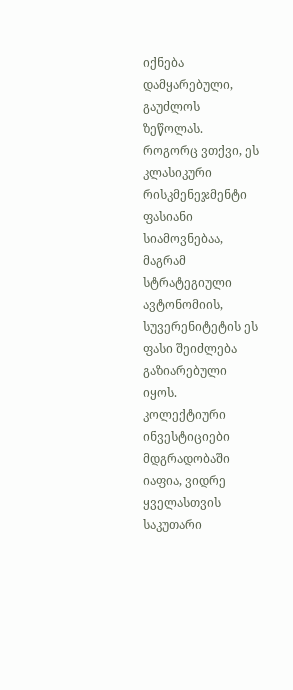იქნება დამყარებული, გაუძლოს ზეწოლას.
როგორც ვთქვი, ეს კლასიკური რისკმენეჯმენტი ფასიანი სიამოვნებაა, მაგრამ სტრატეგიული ავტონომიის, სუვერენიტეტის ეს ფასი შეიძლება გაზიარებული იყოს. კოლექტიური ინვესტიციები მდგრადობაში იაფია, ვიდრე ყველასთვის საკუთარი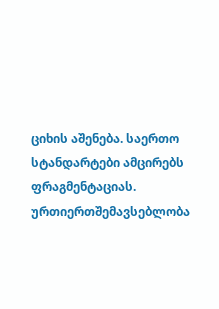ციხის აშენება. საერთო სტანდარტები ამცირებს ფრაგმენტაციას. ურთიერთშემავსებლობა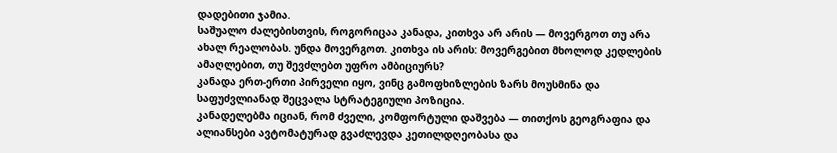დადებითი ჯამია.
საშუალო ძალებისთვის, როგორიცაა კანადა, კითხვა არ არის — მოვერგოთ თუ არა ახალ რეალობას. უნდა მოვერგოთ. კითხვა ის არის: მოვერგებით მხოლოდ კედლების ამაღლებით, თუ შევძლებთ უფრო ამბიციურს?
კანადა ერთ-ერთი პირველი იყო, ვინც გამოფხიზლების ზარს მოუსმინა და საფუძვლიანად შეცვალა სტრატეგიული პოზიცია.
კანადელებმა იციან, რომ ძველი, კომფორტული დაშვება — თითქოს გეოგრაფია და ალიანსები ავტომატურად გვაძლევდა კეთილდღეობასა და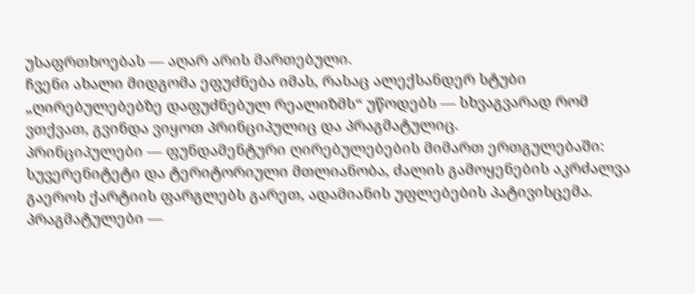უსაფრთხოებას — აღარ არის მართებული.
ჩვენი ახალი მიდგომა ეფუძნება იმას, რასაც ალექსანდერ სტუბი „ღირებულებებზე დაფუძნებულ რეალიზმს“ უწოდებს — სხვაგვარად რომ ვთქვათ, გვინდა ვიყოთ პრინციპულიც და პრაგმატულიც.
პრინციპულები — ფუნდამენტური ღირებულებების მიმართ ერთგულებაში: სუვერენიტეტი და ტერიტორიული მთლიანობა, ძალის გამოყენების აკრძალვა გაეროს ქარტიის ფარგლებს გარეთ, ადამიანის უფლებების პატივისცემა.
პრაგმატულები —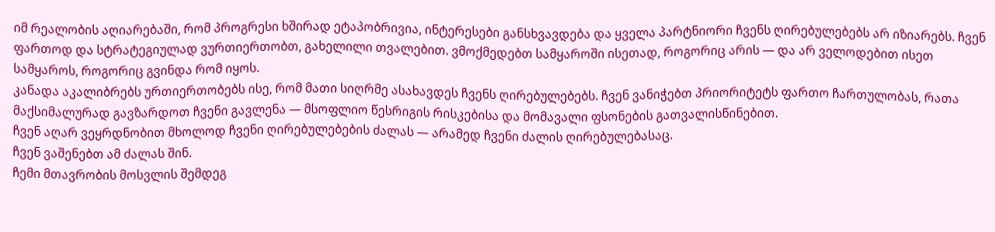იმ რეალობის აღიარებაში, რომ პროგრესი ხშირად ეტაპობრივია, ინტერესები განსხვავდება და ყველა პარტნიორი ჩვენს ღირებულებებს არ იზიარებს. ჩვენ ფართოდ და სტრატეგიულად ვურთიერთობთ, გახელილი თვალებით. ვმოქმედებთ სამყაროში ისეთად, როგორიც არის — და არ ველოდებით ისეთ სამყაროს, როგორიც გვინდა რომ იყოს.
კანადა აკალიბრებს ურთიერთობებს ისე, რომ მათი სიღრმე ასახავდეს ჩვენს ღირებულებებს. ჩვენ ვანიჭებთ პრიორიტეტს ფართო ჩართულობას, რათა მაქსიმალურად გავზარდოთ ჩვენი გავლენა — მსოფლიო წესრიგის რისკებისა და მომავალი ფსონების გათვალისწინებით.
ჩვენ აღარ ვეყრდნობით მხოლოდ ჩვენი ღირებულებების ძალას — არამედ ჩვენი ძალის ღირებულებასაც.
ჩვენ ვაშენებთ ამ ძალას შინ.
ჩემი მთავრობის მოსვლის შემდეგ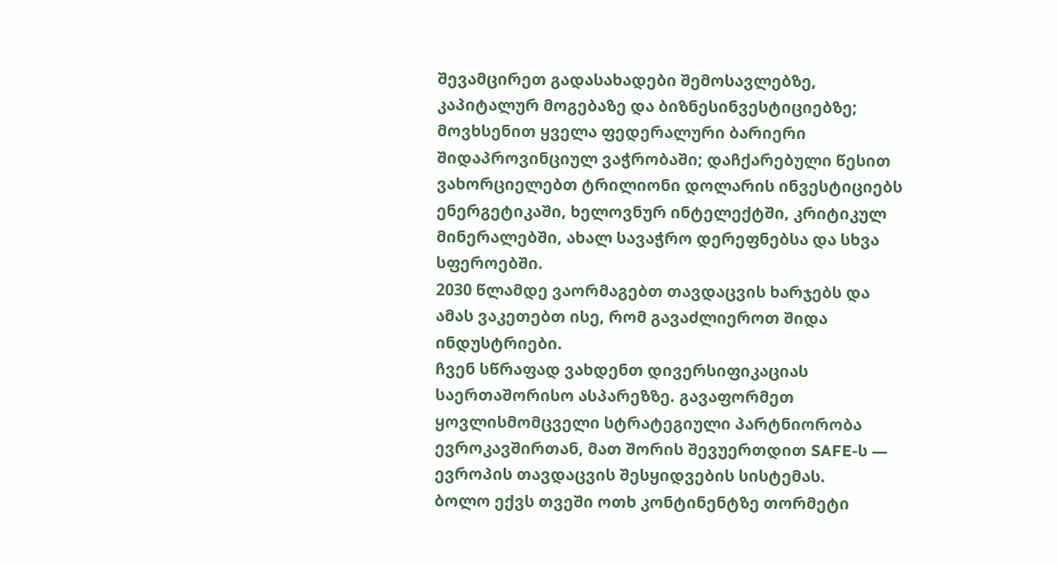შევამცირეთ გადასახადები შემოსავლებზე, კაპიტალურ მოგებაზე და ბიზნესინვესტიციებზე; მოვხსენით ყველა ფედერალური ბარიერი შიდაპროვინციულ ვაჭრობაში; დაჩქარებული წესით ვახორციელებთ ტრილიონი დოლარის ინვესტიციებს ენერგეტიკაში, ხელოვნურ ინტელექტში, კრიტიკულ მინერალებში, ახალ სავაჭრო დერეფნებსა და სხვა სფეროებში.
2030 წლამდე ვაორმაგებთ თავდაცვის ხარჯებს და ამას ვაკეთებთ ისე, რომ გავაძლიეროთ შიდა ინდუსტრიები.
ჩვენ სწრაფად ვახდენთ დივერსიფიკაციას საერთაშორისო ასპარეზზე. გავაფორმეთ ყოვლისმომცველი სტრატეგიული პარტნიორობა ევროკავშირთან, მათ შორის შევუერთდით SAFE-ს — ევროპის თავდაცვის შესყიდვების სისტემას.
ბოლო ექვს თვეში ოთხ კონტინენტზე თორმეტი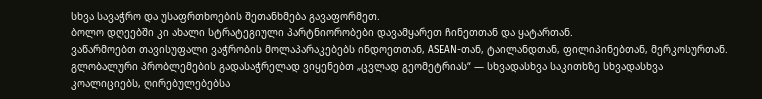სხვა სავაჭრო და უსაფრთხოების შეთანხმება გავაფორმეთ.
ბოლო დღეებში კი ახალი სტრატეგიული პარტნიორობები დავამყარეთ ჩინეთთან და ყატართან.
ვაწარმოებთ თავისუფალი ვაჭრობის მოლაპარაკებებს ინდოეთთან, ASEAN-თან, ტაილანდთან, ფილიპინებთან, მერკოსურთან.
გლობალური პრობლემების გადასაჭრელად ვიყენებთ „ცვლად გეომეტრიას“ — სხვადასხვა საკითხზე სხვადასხვა კოალიციებს, ღირებულებებსა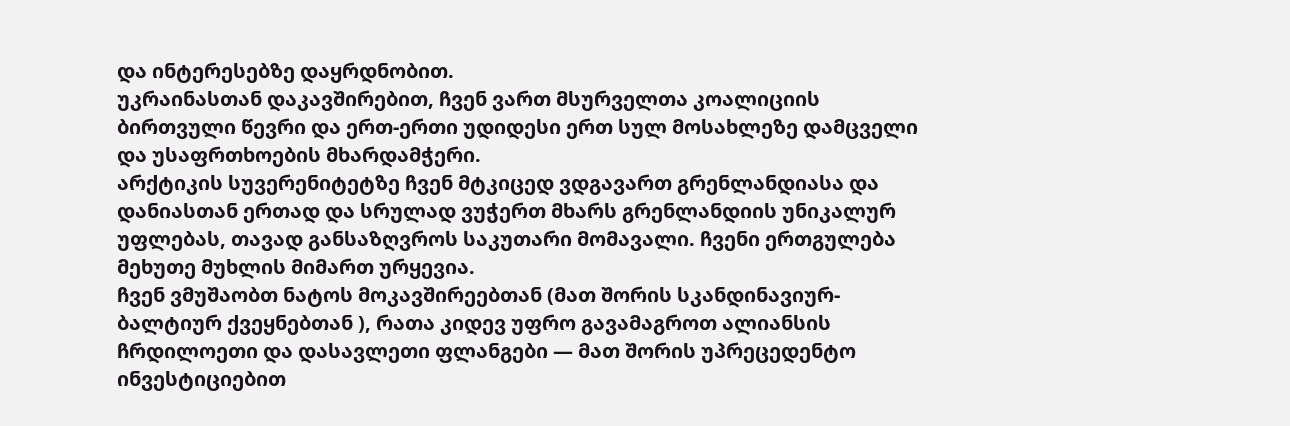და ინტერესებზე დაყრდნობით.
უკრაინასთან დაკავშირებით, ჩვენ ვართ მსურველთა კოალიციის ბირთვული წევრი და ერთ-ერთი უდიდესი ერთ სულ მოსახლეზე დამცველი და უსაფრთხოების მხარდამჭერი.
არქტიკის სუვერენიტეტზე ჩვენ მტკიცედ ვდგავართ გრენლანდიასა და დანიასთან ერთად და სრულად ვუჭერთ მხარს გრენლანდიის უნიკალურ უფლებას, თავად განსაზღვროს საკუთარი მომავალი. ჩვენი ერთგულება მეხუთე მუხლის მიმართ ურყევია.
ჩვენ ვმუშაობთ ნატოს მოკავშირეებთან (მათ შორის სკანდინავიურ-ბალტიურ ქვეყნებთან ), რათა კიდევ უფრო გავამაგროთ ალიანსის ჩრდილოეთი და დასავლეთი ფლანგები — მათ შორის უპრეცედენტო ინვესტიციებით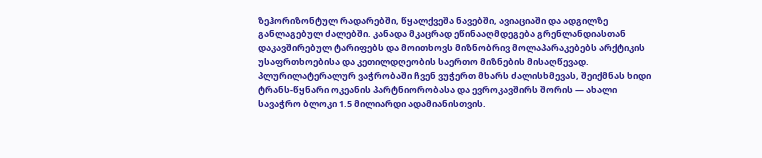ზეჰორიზონტულ რადარებში, წყალქვეშა ნავებში, ავიაციაში და ადგილზე განლაგებულ ძალებში. კანადა მკაცრად ეწინააღმდეგება გრენლანდიასთან დაკავშირებულ ტარიფებს და მოითხოვს მიზნობრივ მოლაპარაკებებს არქტიკის უსაფრთხოებისა და კეთილდღეობის საერთო მიზნების მისაღწევად.
პლურილატერალურ ვაჭრობაში ჩვენ ვუჭერთ მხარს ძალისხმევას, შეიქმნას ხიდი ტრანს-წყნარი ოკეანის პარტნიორობასა და ევროკავშირს შორის — ახალი სავაჭრო ბლოკი 1.5 მილიარდი ადამიანისთვის.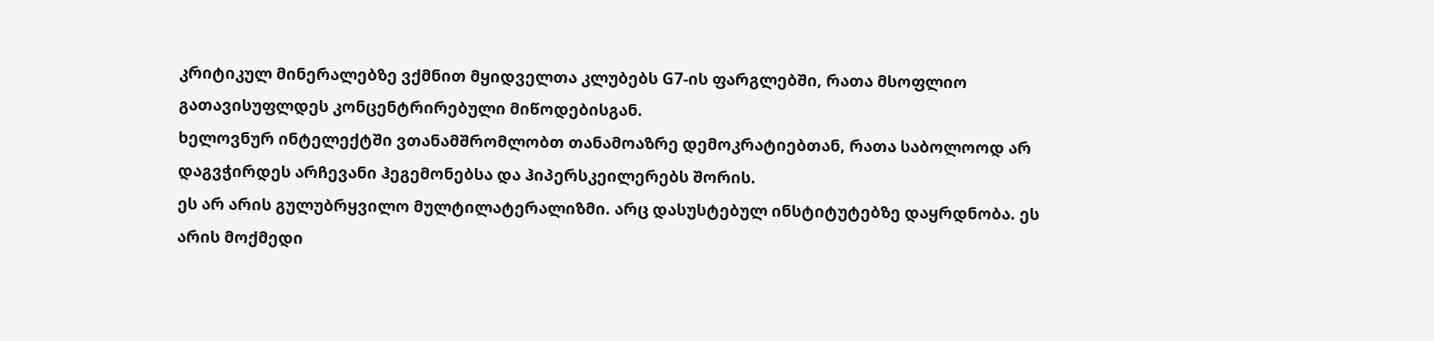კრიტიკულ მინერალებზე ვქმნით მყიდველთა კლუბებს G7-ის ფარგლებში, რათა მსოფლიო გათავისუფლდეს კონცენტრირებული მიწოდებისგან.
ხელოვნურ ინტელექტში ვთანამშრომლობთ თანამოაზრე დემოკრატიებთან, რათა საბოლოოდ არ დაგვჭირდეს არჩევანი ჰეგემონებსა და ჰიპერსკეილერებს შორის.
ეს არ არის გულუბრყვილო მულტილატერალიზმი. არც დასუსტებულ ინსტიტუტებზე დაყრდნობა. ეს არის მოქმედი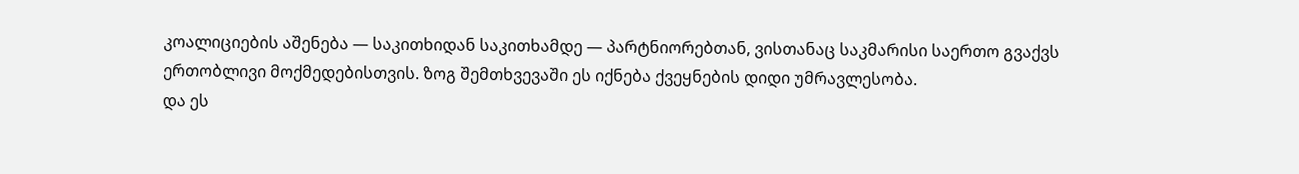კოალიციების აშენება — საკითხიდან საკითხამდე — პარტნიორებთან, ვისთანაც საკმარისი საერთო გვაქვს ერთობლივი მოქმედებისთვის. ზოგ შემთხვევაში ეს იქნება ქვეყნების დიდი უმრავლესობა.
და ეს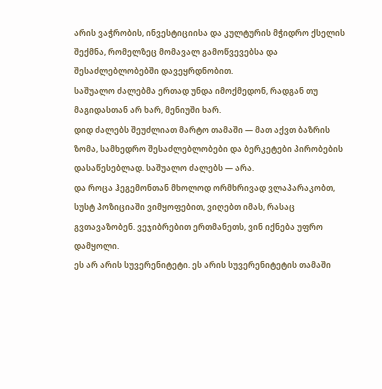არის ვაჭრობის, ინვესტიციისა და კულტურის მჭიდრო ქსელის შექმნა, რომელზეც მომავალ გამოწვევებსა და შესაძლებლობებში დავეყრდნობით.
საშუალო ძალებმა ერთად უნდა იმოქმედონ, რადგან თუ მაგიდასთან არ ხარ, მენიუში ხარ.
დიდ ძალებს შეუძლიათ მარტო თამაში — მათ აქვთ ბაზრის ზომა, სამხედრო შესაძლებლობები და ბერკეტები პირობების დასაწესებლად. საშუალო ძალებს — არა.
და როცა ჰეგემონთან მხოლოდ ორმხრივად ვლაპარაკობთ, სუსტ პოზიციაში ვიმყოფებით, ვიღებთ იმას, რასაც გვთავაზობენ. ვეჯიბრებით ერთმანეთს, ვინ იქნება უფრო დამყოლი.
ეს არ არის სუვერენიტეტი. ეს არის სუვერენიტეტის თამაში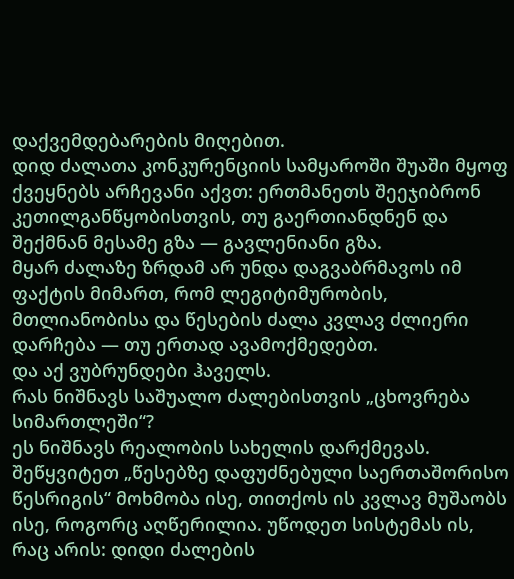დაქვემდებარების მიღებით.
დიდ ძალათა კონკურენციის სამყაროში შუაში მყოფ ქვეყნებს არჩევანი აქვთ: ერთმანეთს შეეჯიბრონ კეთილგანწყობისთვის, თუ გაერთიანდნენ და შექმნან მესამე გზა — გავლენიანი გზა.
მყარ ძალაზე ზრდამ არ უნდა დაგვაბრმავოს იმ ფაქტის მიმართ, რომ ლეგიტიმურობის, მთლიანობისა და წესების ძალა კვლავ ძლიერი დარჩება — თუ ერთად ავამოქმედებთ.
და აქ ვუბრუნდები ჰაველს.
რას ნიშნავს საშუალო ძალებისთვის „ცხოვრება სიმართლეში“?
ეს ნიშნავს რეალობის სახელის დარქმევას. შეწყვიტეთ „წესებზე დაფუძნებული საერთაშორისო წესრიგის“ მოხმობა ისე, თითქოს ის კვლავ მუშაობს ისე, როგორც აღწერილია. უწოდეთ სისტემას ის, რაც არის: დიდი ძალების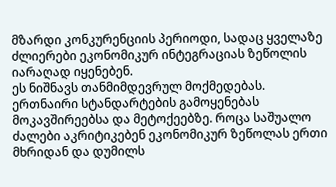მზარდი კონკურენციის პერიოდი, სადაც ყველაზე ძლიერები ეკონომიკურ ინტეგრაციას ზეწოლის იარაღად იყენებენ.
ეს ნიშნავს თანმიმდევრულ მოქმედებას. ერთნაირი სტანდარტების გამოყენებას მოკავშირეებსა და მეტოქეებზე. როცა საშუალო ძალები აკრიტიკებენ ეკონომიკურ ზეწოლას ერთი მხრიდან და დუმილს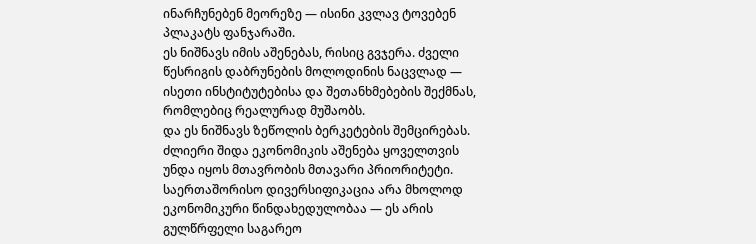ინარჩუნებენ მეორეზე — ისინი კვლავ ტოვებენ პლაკატს ფანჯარაში.
ეს ნიშნავს იმის აშენებას, რისიც გვჯერა. ძველი წესრიგის დაბრუნების მოლოდინის ნაცვლად — ისეთი ინსტიტუტებისა და შეთანხმებების შექმნას, რომლებიც რეალურად მუშაობს.
და ეს ნიშნავს ზეწოლის ბერკეტების შემცირებას. ძლიერი შიდა ეკონომიკის აშენება ყოველთვის უნდა იყოს მთავრობის მთავარი პრიორიტეტი. საერთაშორისო დივერსიფიკაცია არა მხოლოდ ეკონომიკური წინდახედულობაა — ეს არის გულწრფელი საგარეო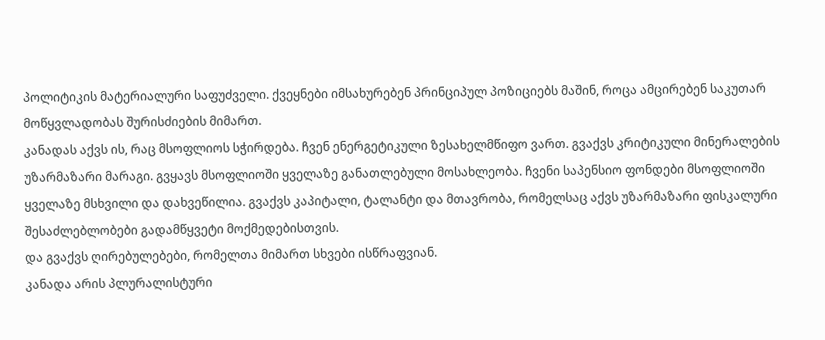პოლიტიკის მატერიალური საფუძველი. ქვეყნები იმსახურებენ პრინციპულ პოზიციებს მაშინ, როცა ამცირებენ საკუთარ მოწყვლადობას შურისძიების მიმართ.
კანადას აქვს ის, რაც მსოფლიოს სჭირდება. ჩვენ ენერგეტიკული ზესახელმწიფო ვართ. გვაქვს კრიტიკული მინერალების უზარმაზარი მარაგი. გვყავს მსოფლიოში ყველაზე განათლებული მოსახლეობა. ჩვენი საპენსიო ფონდები მსოფლიოში ყველაზე მსხვილი და დახვეწილია. გვაქვს კაპიტალი, ტალანტი და მთავრობა, რომელსაც აქვს უზარმაზარი ფისკალური შესაძლებლობები გადამწყვეტი მოქმედებისთვის.
და გვაქვს ღირებულებები, რომელთა მიმართ სხვები ისწრაფვიან.
კანადა არის პლურალისტური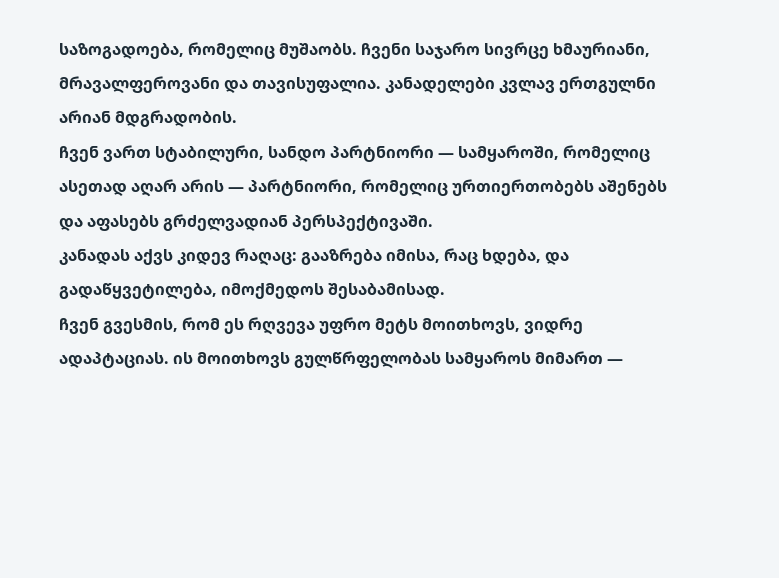საზოგადოება, რომელიც მუშაობს. ჩვენი საჯარო სივრცე ხმაურიანი, მრავალფეროვანი და თავისუფალია. კანადელები კვლავ ერთგულნი არიან მდგრადობის.
ჩვენ ვართ სტაბილური, სანდო პარტნიორი — სამყაროში, რომელიც ასეთად აღარ არის — პარტნიორი, რომელიც ურთიერთობებს აშენებს და აფასებს გრძელვადიან პერსპექტივაში.
კანადას აქვს კიდევ რაღაც: გააზრება იმისა, რაც ხდება, და გადაწყვეტილება, იმოქმედოს შესაბამისად.
ჩვენ გვესმის, რომ ეს რღვევა უფრო მეტს მოითხოვს, ვიდრე ადაპტაციას. ის მოითხოვს გულწრფელობას სამყაროს მიმართ —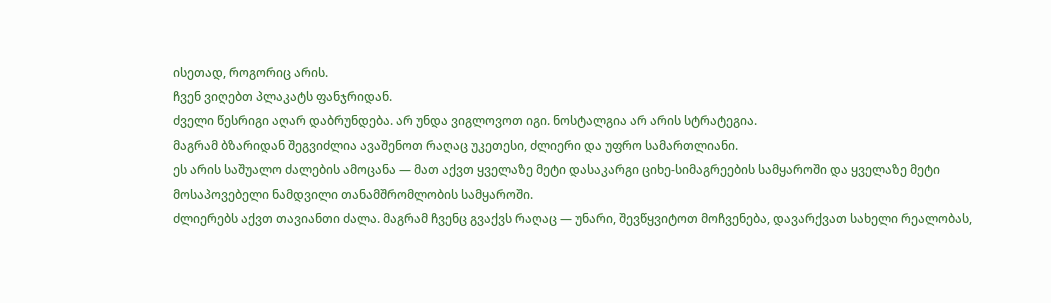ისეთად, როგორიც არის.
ჩვენ ვიღებთ პლაკატს ფანჯრიდან.
ძველი წესრიგი აღარ დაბრუნდება. არ უნდა ვიგლოვოთ იგი. ნოსტალგია არ არის სტრატეგია.
მაგრამ ბზარიდან შეგვიძლია ავაშენოთ რაღაც უკეთესი, ძლიერი და უფრო სამართლიანი.
ეს არის საშუალო ძალების ამოცანა — მათ აქვთ ყველაზე მეტი დასაკარგი ციხე-სიმაგრეების სამყაროში და ყველაზე მეტი მოსაპოვებელი ნამდვილი თანამშრომლობის სამყაროში.
ძლიერებს აქვთ თავიანთი ძალა. მაგრამ ჩვენც გვაქვს რაღაც — უნარი, შევწყვიტოთ მოჩვენება, დავარქვათ სახელი რეალობას,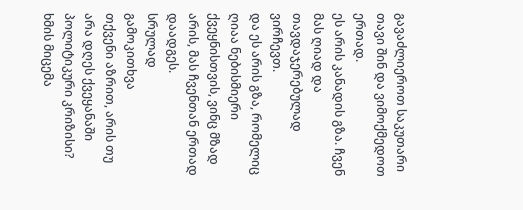გავაძლიეროთ საკუთარი თავი შინ და ვიმოქმედოთ ერთად.
ეს არის კანადის გზა. ჩვენ მას ღიად და თავდაჯერებულად ვირჩევთ.
და ეს არის გზა, რომელიც ღიაა ნებისმიერი ქვეყნისთვის, ვინც მზად არის, მას ჩვენთან ერთად დაადგეს.
სრულად
გამოკითხვა
თქვენი აზრით, არის თუ არა დღეს ქვეყანაში პოლიტიკური კრიზისი?
ხმის მიცემა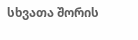სხვათა შორის